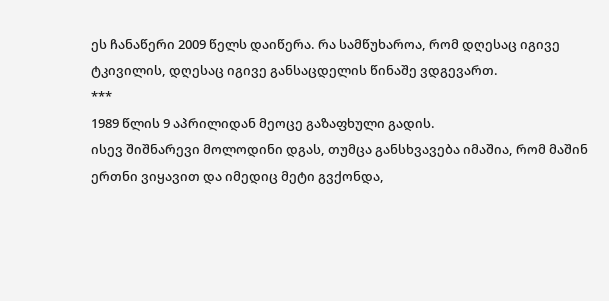ეს ჩანაწერი 2009 წელს დაიწერა. რა სამწუხაროა, რომ დღესაც იგივე ტკივილის, დღესაც იგივე განსაცდელის წინაშე ვდგევართ.
***
1989 წლის 9 აპრილიდან მეოცე გაზაფხული გადის.
ისევ შიშნარევი მოლოდინი დგას, თუმცა განსხვავება იმაშია, რომ მაშინ ერთნი ვიყავით და იმედიც მეტი გვქონდა,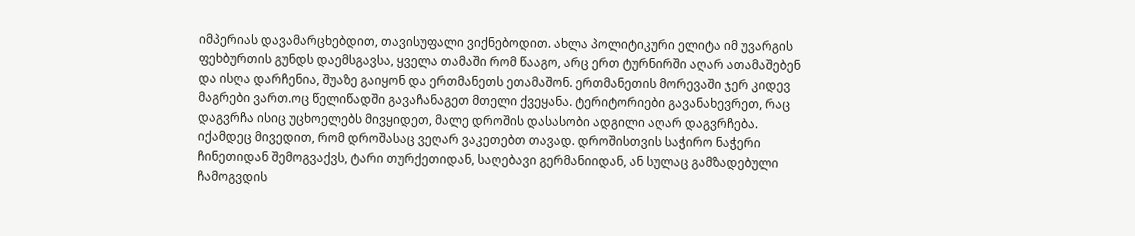იმპერიას დავამარცხებდით, თავისუფალი ვიქნებოდით. ახლა პოლიტიკური ელიტა იმ უვარგის ფეხბურთის გუნდს დაემსგავსა, ყველა თამაში რომ წააგო, არც ერთ ტურნირში აღარ ათამაშებენ და ისღა დარჩენია, შუაზე გაიყონ და ერთმანეთს ეთამაშონ. ერთმანეთის მორევაში ჯერ კიდევ მაგრები ვართ.ოც წელიწადში გავაჩანაგეთ მთელი ქვეყანა. ტერიტორიები გავანახევრეთ, რაც დაგვრჩა ისიც უცხოელებს მივყიდეთ, მალე დროშის დასასობი ადგილი აღარ დაგვრჩება. იქამდეც მივედით, რომ დროშასაც ვეღარ ვაკეთებთ თავად. დროშისთვის საჭირო ნაჭერი ჩინეთიდან შემოგვაქვს, ტარი თურქეთიდან, საღებავი გერმანიიდან, ან სულაც გამზადებული ჩამოგვდის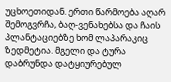უცხოეთიდან. ერთი წარმოება აღარ შემოგვრჩა, ბაღ-ვენახებსა და ჩაის პლანტაციებზე ხომ ლაპარაკიც ზედმეტია. მგელი და ტურა დაბრუნდა დატყიურებულ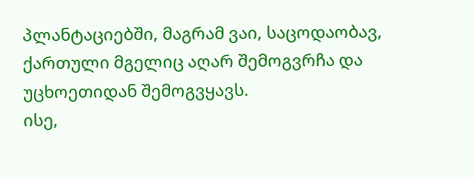პლანტაციებში, მაგრამ ვაი, საცოდაობავ, ქართული მგელიც აღარ შემოგვრჩა და უცხოეთიდან შემოგვყავს.
ისე,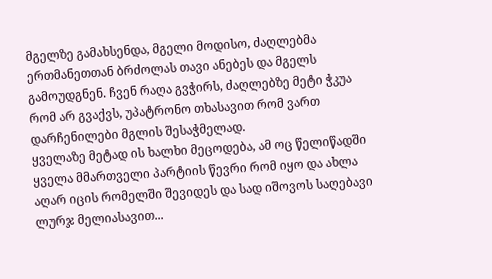მგელზე გამახსენდა, მგელი მოდისო, ძაღლებმა ერთმანეთთან ბრძოლას თავი ანებეს და მგელს გამოუდგნენ. ჩვენ რაღა გვჭირს, ძაღლებზე მეტი ჭკუა რომ არ გვაქვს, უპატრონო თხასავით რომ ვართ დარჩენილები მგლის შესაჭმელად.
ყველაზე მეტად ის ხალხი მეცოდება, ამ ოც წელიწადში ყველა მმართველი პარტიის წევრი რომ იყო და ახლა აღარ იცის რომელში შევიდეს და სად იშოვოს საღებავი ლურჯ მელიასავით...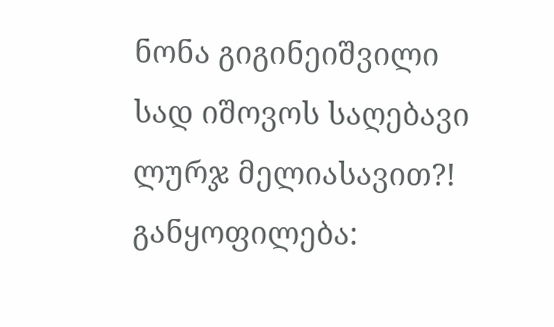ნონა გიგინეიშვილი
სად იშოვოს საღებავი ლურჯ მელიასავით?!
განყოფილება: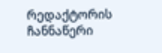რედაქტორის ჩანნაწერი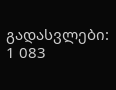გადასვლები: 1 083